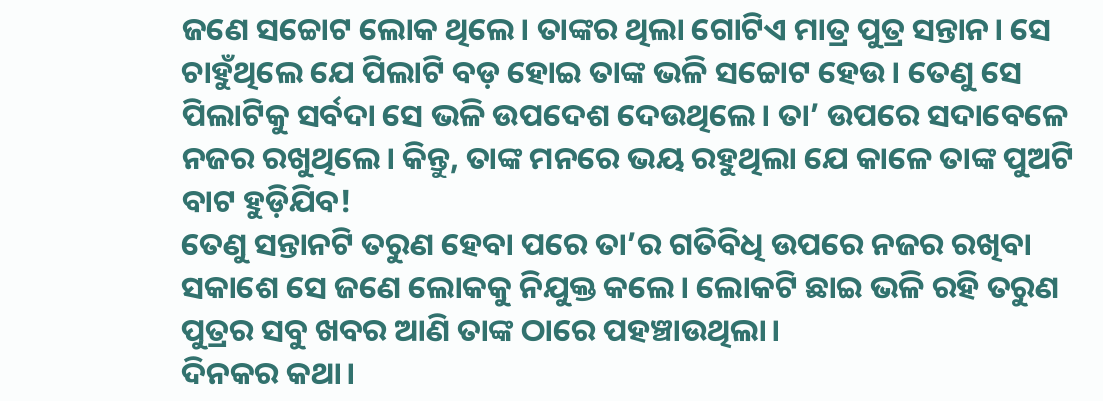ଜଣେ ସଚ୍ଚୋଟ ଲୋକ ଥିଲେ। ତାଙ୍କର ଥିଲା ଗୋଟିଏ ମାତ୍ର ପୁତ୍ର ସନ୍ତାନ। ସେ ଚାହୁଁଥିଲେ ଯେ ପିଲାଟି ବଡ଼ ହୋଇ ତାଙ୍କ ଭଳି ସଚ୍ଚୋଟ ହେଉ। ତେଣୁ ସେ ପିଲାଟିକୁ ସର୍ବଦା ସେ ଭଳି ଉପଦେଶ ଦେଉଥିଲେ। ତା’ ଉପରେ ସଦାବେଳେ ନଜର ରଖୁଥିଲେ। କିନ୍ତୁ, ତାଙ୍କ ମନରେ ଭୟ ରହୁଥିଲା ଯେ କାଳେ ତାଙ୍କ ପୁଅଟି ବାଟ ହୁଡ଼ିଯିବ!
ତେଣୁ ସନ୍ତାନଟି ତରୁଣ ହେବା ପରେ ତା’ର ଗତିବିଧି ଉପରେ ନଜର ରଖିବା ସକାଶେ ସେ ଜଣେ ଲୋକକୁ ନିଯୁକ୍ତ କଲେ। ଲୋକଟି ଛାଇ ଭଳି ରହି ତରୁଣ ପୁତ୍ରର ସବୁ ଖବର ଆଣି ତାଙ୍କ ଠାରେ ପହଞ୍ଚାଉଥିଲା।
ଦିନକର କଥା।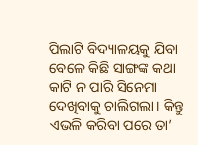ପିଲାଟି ବିଦ୍ୟାଳୟକୁ ଯିବା ବେଳେ କିଛି ସାଙ୍ଗଙ୍କ କଥା କାଟି ନ ପାରି ସିନେମା ଦେଖିବାକୁ ଚାଲିଗଲା। କିନ୍ତୁ ଏଭଳି କରିବା ପରେ ତା’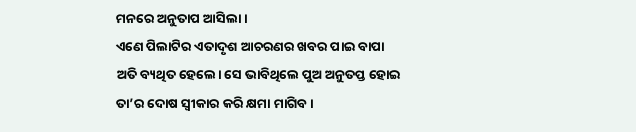ମନରେ ଅନୁତାପ ଆସିଲା।
ଏଣେ ପିଲାଟିର ଏତାଦୃଶ ଆଚରଣର ଖବର ପାଇ ବାପା ଅତି ବ୍ୟଥିତ ହେଲେ। ସେ ଭାବିଥିଲେ ପୁଅ ଅନୁତପ୍ତ ହୋଇ ତା’ର ଦୋଷ ସ୍ବୀକାର କରି କ୍ଷମା ମାଗିବ।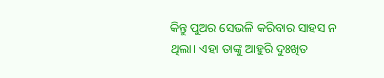କିନ୍ତୁ ପୁଅର ସେଭଳି କରିବାର ସାହସ ନ ଥିଲା। ଏହା ତାଙ୍କୁ ଆହୁରି ଦୁଃଖିତ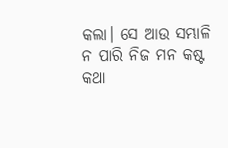କଲା। ସେ ଆଉ ସମ୍ଭାଳି ନ ପାରି ନିଜ ମନ କଷ୍ଟ କଥା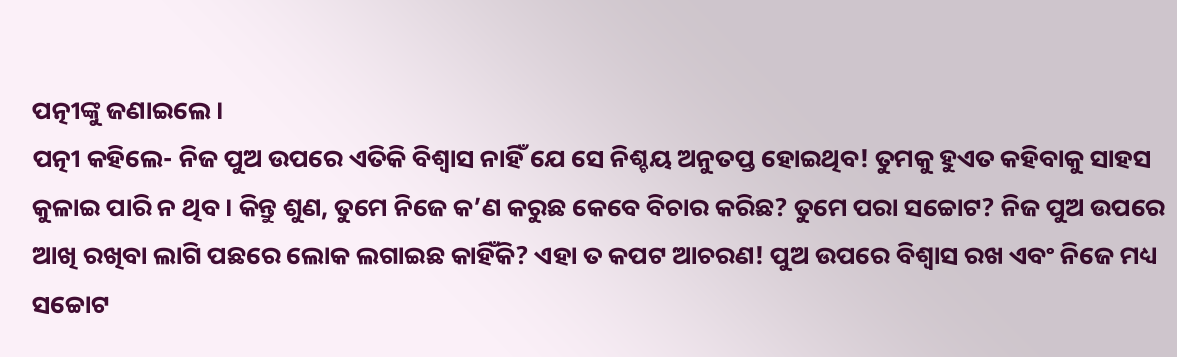ପତ୍ନୀଙ୍କୁ ଜଣାଇଲେ।
ପତ୍ନୀ କହିଲେ- ନିଜ ପୁଅ ଉପରେ ଏତିକି ବିଶ୍ବାସ ନାହିଁ ଯେ ସେ ନିଶ୍ଚୟ ଅନୁତପ୍ତ ହୋଇଥିବ! ତୁମକୁ ହୁଏତ କହିବାକୁ ସାହସ କୁଳାଇ ପାରି ନ ଥିବ। କିନ୍ତୁ ଶୁଣ, ତୁମେ ନିଜେ କ’ଣ କରୁଛ କେବେ ବିଚାର କରିଛ? ତୁମେ ପରା ସଚ୍ଚୋଟ? ନିଜ ପୁଅ ଉପରେ ଆଖି ରଖିବା ଲାଗି ପଛରେ ଲୋକ ଲଗାଇଛ କାହିଁକି? ଏହା ତ କପଟ ଆଚରଣ! ପୁଅ ଉପରେ ବିଶ୍ବାସ ରଖ ଏବଂ ନିଜେ ମଧ୍ୟ ସଚ୍ଚୋଟ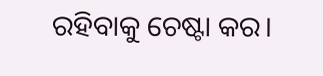ରହିବାକୁ ଚେଷ୍ଟା କର।